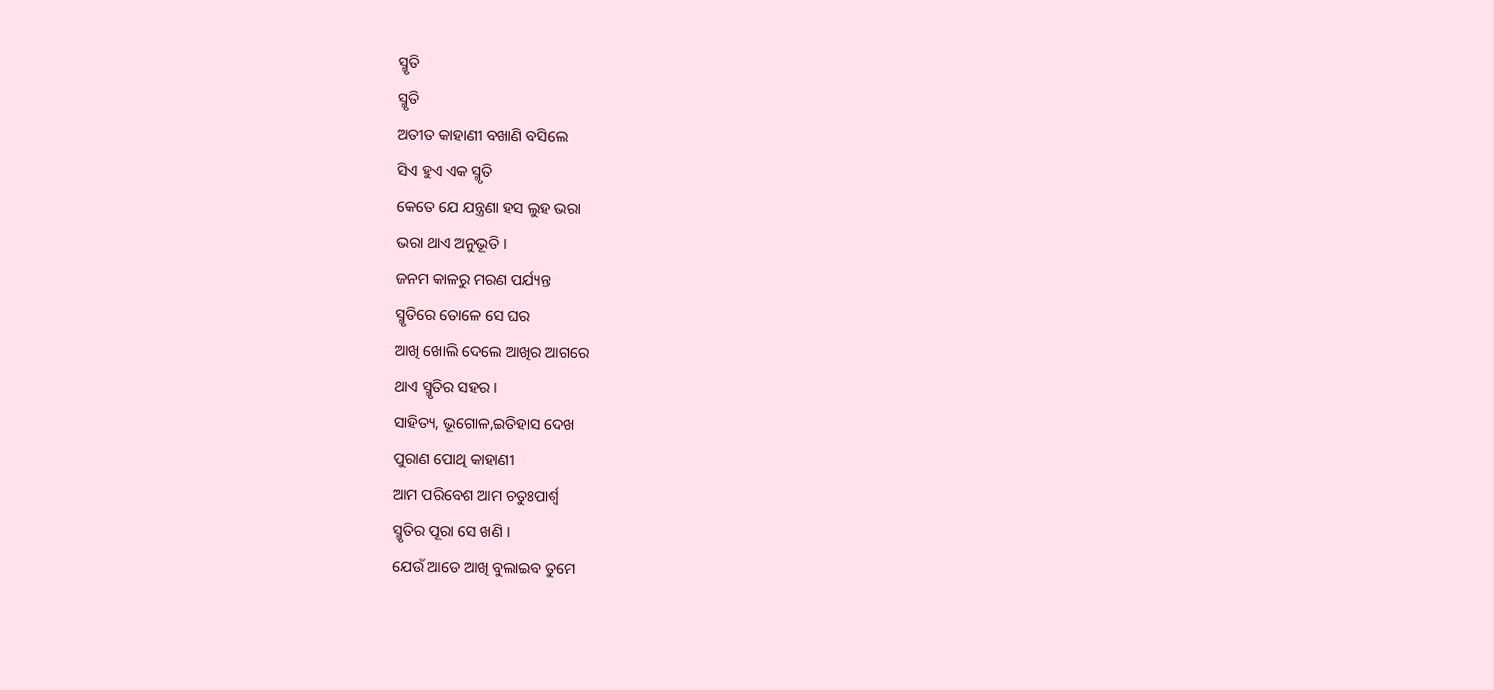ସ୍ମୃତି
ସ୍ମୃତି
ଅତୀତ କାହାଣୀ ବଖାଣି ବସିଲେ
ସିଏ ହୁଏ ଏକ ସ୍ମୃତି
କେତେ ଯେ ଯନ୍ତ୍ରଣା ହସ ଲୁହ ଭରା
ଭରା ଥାଏ ଅନୁଭୂତି ।
ଜନମ କାଳରୁ ମରଣ ପର୍ଯ୍ୟନ୍ତ
ସ୍ମୃତିରେ ତୋଳେ ସେ ଘର
ଆଖି ଖୋଲି ଦେଲେ ଆଖିର ଆଗରେ
ଥାଏ ସ୍ମୃତିର ସହର ।
ସାହିତ୍ୟ, ଭୂଗୋଳ,ଇତିହାସ ଦେଖ
ପୁରାଣ ପୋଥି କାହାଣୀ
ଆମ ପରିବେଶ ଆମ ଚତୁଃପାର୍ଶ୍ବ
ସ୍ମୃତିର ପୂରା ସେ ଖଣି ।
ଯେଉଁ ଆଡେ ଆଖି ବୁଲାଇବ ତୁମେ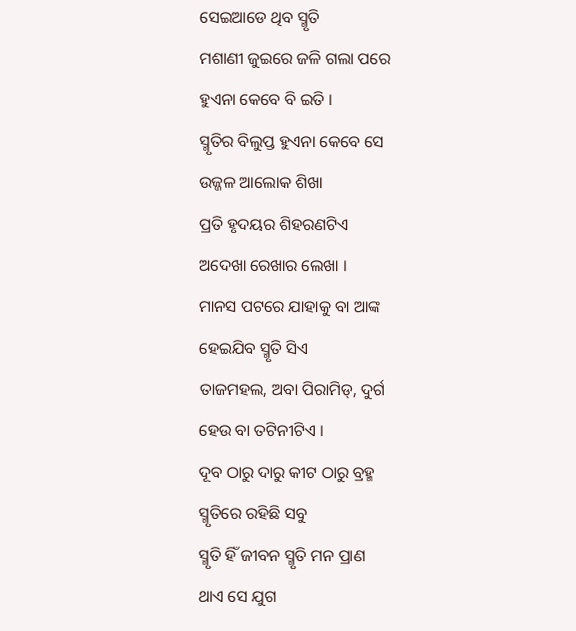ସେଇଆଡେ ଥିବ ସ୍ମୃତି
ମଶାଣୀ ଜୁଇରେ ଜଳି ଗଲା ପରେ
ହୁଏନା କେବେ ବି ଇତି ।
ସ୍ମୃତିର ବିଲୁପ୍ତ ହୁଏନା କେବେ ସେ
ଉଜ୍ଜଳ ଆଲୋକ ଶିଖା
ପ୍ରତି ହୃଦୟର ଶିହରଣଟିଏ
ଅଦେଖା ରେଖାର ଲେଖା ।
ମାନସ ପଟରେ ଯାହାକୁ ବା ଆଙ୍କ
ହେଇଯିବ ସ୍ମୃତି ସିଏ
ତାଜମହଲ, ଅବା ପିରାମିଡ୍, ଦୁର୍ଗ
ହେଉ ବା ତଟିନୀଟିଏ ।
ଦୂବ ଠାରୁ ଦାରୁ କୀଟ ଠାରୁ ବ୍ରହ୍ମ
ସ୍ମୃତିରେ ରହିଛି ସବୁ
ସ୍ମୃତି ହିଁ ଜୀବନ ସ୍ମୃତି ମନ ପ୍ରାଣ
ଥାଏ ସେ ଯୁଗ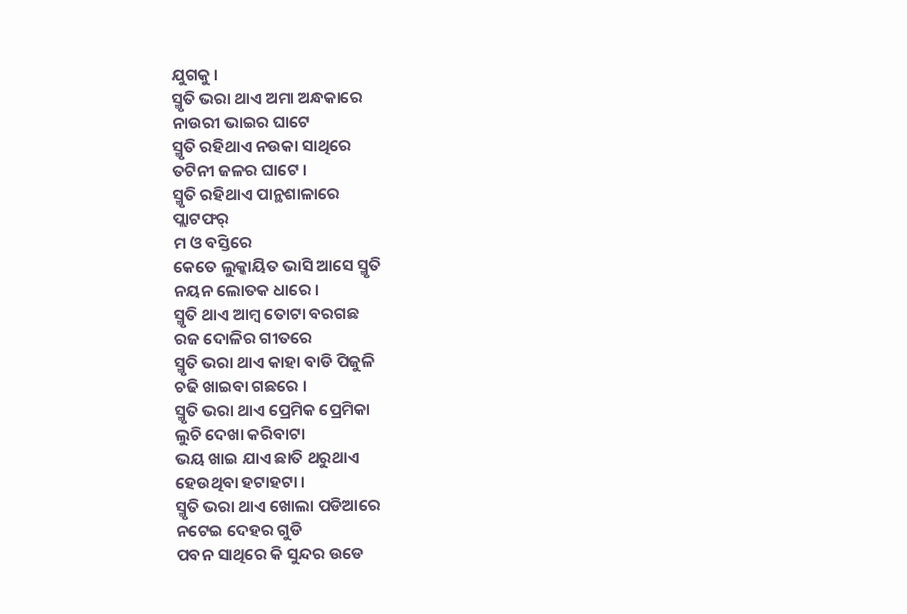ଯୁଗକୁ ।
ସ୍ମୃତି ଭରା ଥାଏ ଅମା ଅନ୍ଧକାରେ
ନାଉରୀ ଭାଇର ଘାଟେ
ସ୍ମୃତି ରହିଥାଏ ନଉକା ସାଥିରେ
ତଟିନୀ ଜଳର ଘାଟେ ।
ସ୍ମୃତି ରହିଥାଏ ପାନ୍ଥଶାଳାରେ
ପ୍ଲାଟଫର୍
ମ ଓ ବସ୍ତିରେ
କେତେ ଲୁକ୍କାୟିତ ଭାସି ଆସେ ସ୍ମୃତି
ନୟନ ଲୋତକ ଧାରେ ।
ସ୍ମୃତି ଥାଏ ଆମ୍ବ ତୋଟା ବରଗଛ
ରଜ ଦୋଳିର ଗୀତରେ
ସ୍ମୃତି ଭରା ଥାଏ କାହା ବାଡି ପିଜୁଳି
ଚଢି ଖାଇବା ଗଛରେ ।
ସ୍ମୃତି ଭରା ଥାଏ ପ୍ରେମିକ ପ୍ରେମିକା
ଲୁଚି ଦେଖା କରିବାଟା
ଭୟ ଖାଇ ଯାଏ ଛାତି ଥରୁଥାଏ
ହେଉଥିବା ହଟାହଟା ।
ସ୍ମୃତି ଭରା ଥାଏ ଖୋଲା ପଡିଆରେ
ନଟେଇ ଦେହର ଗୁଡି
ପବନ ସାଥିରେ କି ସୁନ୍ଦର ଉଡେ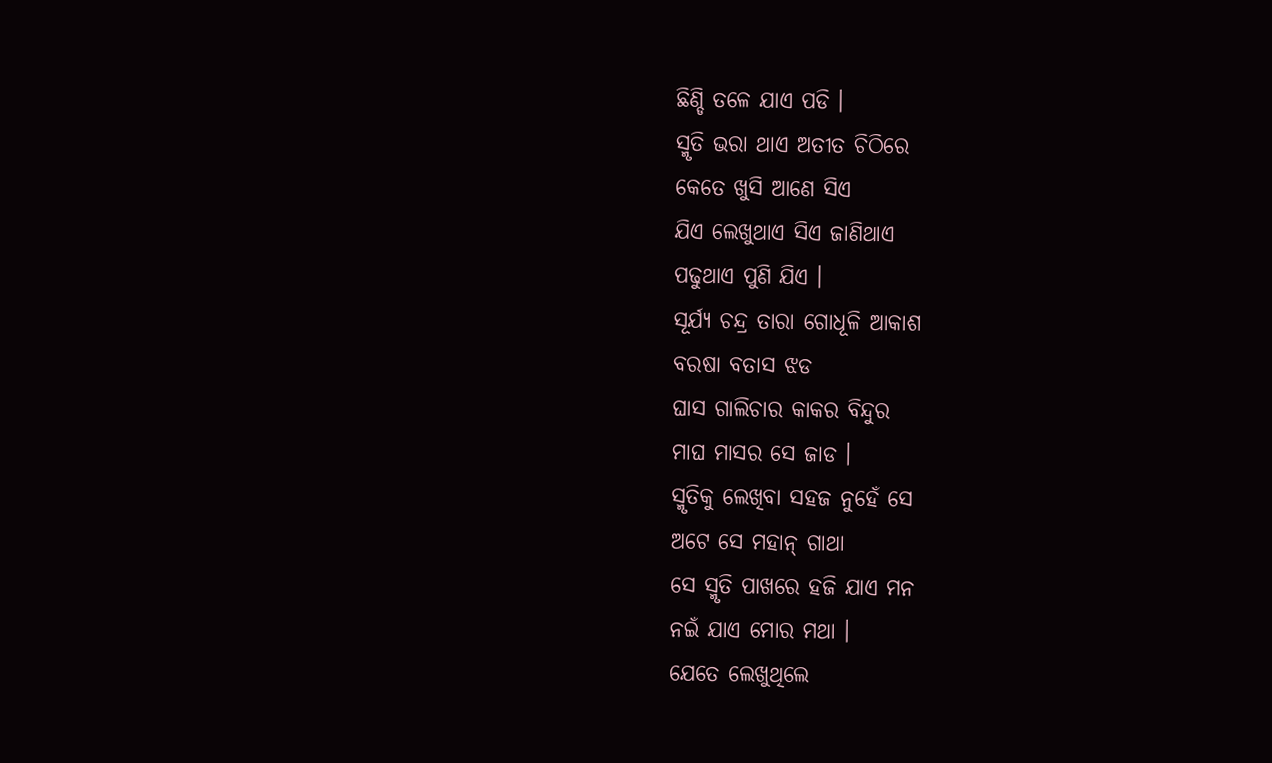ଛିଣ୍ଡି ତଳେ ଯାଏ ପଡି ।
ସ୍ମୃତି ଭରା ଥାଏ ଅତୀତ ଚିଠିରେ
କେତେ ଖୁସି ଆଣେ ସିଏ
ଯିଏ ଲେଖୁଥାଏ ସିଏ ଜାଣିଥାଏ
ପଢୁଥାଏ ପୁଣି ଯିଏ ।
ସୂର୍ଯ୍ୟ ଚନ୍ଦ୍ର ତାରା ଗୋଧୂଳି ଆକାଶ
ବରଷା ବତାସ ଝଡ
ଘାସ ଗାଲିଚାର କାକର ବିନ୍ଦୁର
ମାଘ ମାସର ସେ ଜାଡ ।
ସ୍ମୃତିକୁ ଲେଖିବା ସହଜ ନୁହେଁ ସେ
ଅଟେ ସେ ମହାନ୍ ଗାଥା
ସେ ସ୍ମୃତି ପାଖରେ ହଜି ଯାଏ ମନ
ନଇଁ ଯାଏ ମୋର ମଥା ।
ଯେତେ ଲେଖୁଥିଲେ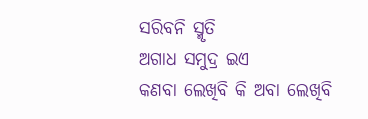ସରିବନି ସ୍ମୃତି
ଅଗାଧ ସମୁଦ୍ର ଇଏ
କଣବା ଲେଖିବି କି ଅବା ଲେଖିବି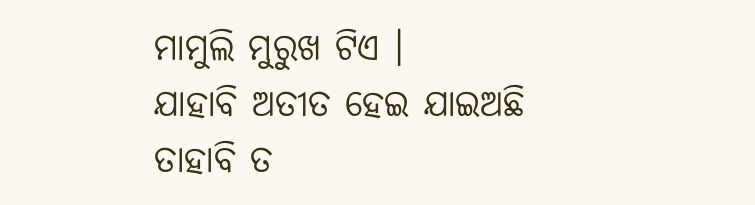ମାମୁଲି ମୁରୁଖ ଟିଏ ।
ଯାହାବି ଅତୀତ ହେଇ ଯାଇଅଛି
ତାହାବି ତ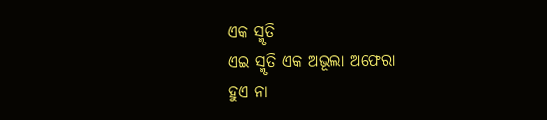ଏକ ସ୍ମୃତି
ଏଇ ସ୍ମୃତି ଏକ ଅଭୂଲା ଅଫେରା
ହୁଏ ନା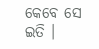କେବେ ସେ ଇତି ।